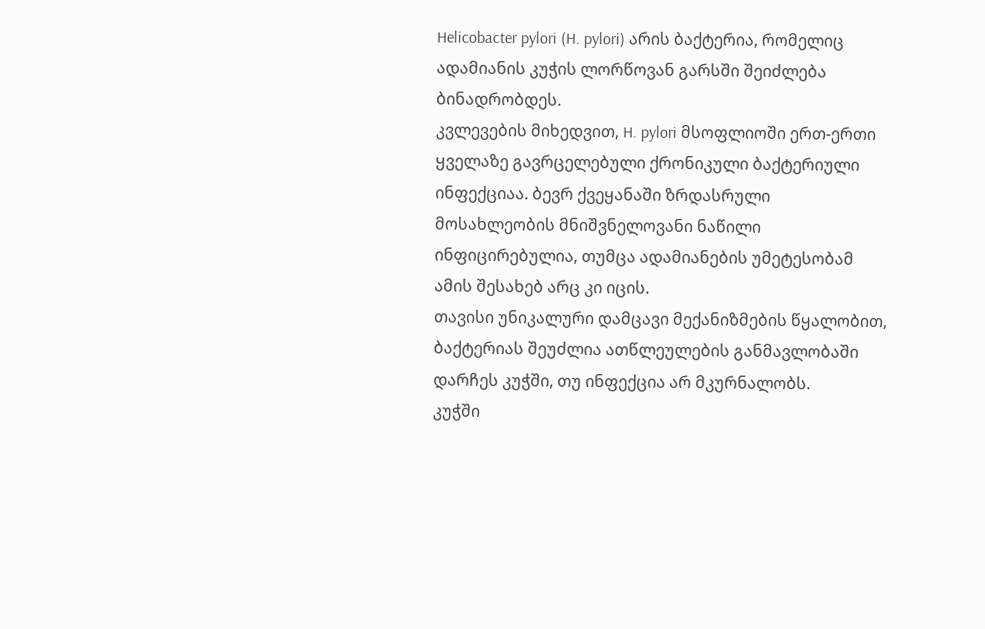Helicobacter pylori (H. pylori) არის ბაქტერია, რომელიც ადამიანის კუჭის ლორწოვან გარსში შეიძლება ბინადრობდეს.
კვლევების მიხედვით, H. pylori მსოფლიოში ერთ-ერთი ყველაზე გავრცელებული ქრონიკული ბაქტერიული ინფექციაა. ბევრ ქვეყანაში ზრდასრული მოსახლეობის მნიშვნელოვანი ნაწილი ინფიცირებულია, თუმცა ადამიანების უმეტესობამ ამის შესახებ არც კი იცის.
თავისი უნიკალური დამცავი მექანიზმების წყალობით, ბაქტერიას შეუძლია ათწლეულების განმავლობაში დარჩეს კუჭში, თუ ინფექცია არ მკურნალობს.
კუჭში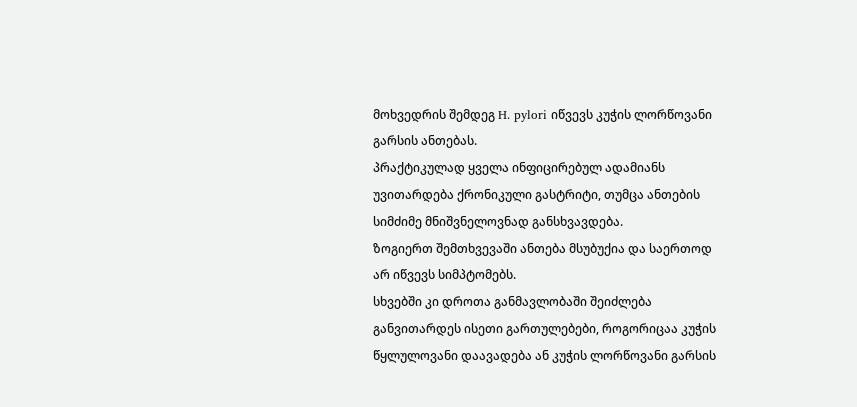მოხვედრის შემდეგ H. pylori იწვევს კუჭის ლორწოვანი გარსის ანთებას.
პრაქტიკულად ყველა ინფიცირებულ ადამიანს უვითარდება ქრონიკული გასტრიტი, თუმცა ანთების სიმძიმე მნიშვნელოვნად განსხვავდება.
ზოგიერთ შემთხვევაში ანთება მსუბუქია და საერთოდ არ იწვევს სიმპტომებს.
სხვებში კი დროთა განმავლობაში შეიძლება განვითარდეს ისეთი გართულებები, როგორიცაა კუჭის წყლულოვანი დაავადება ან კუჭის ლორწოვანი გარსის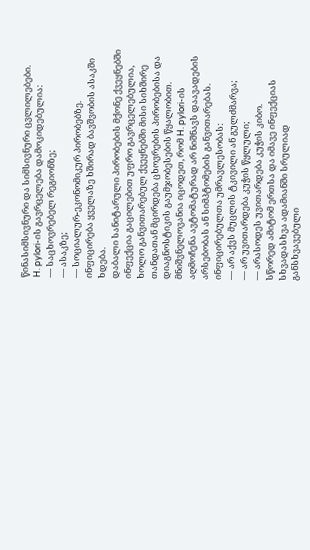წინასიმსივნური და სიმსივნური ცვლილებები.
H. pylori-ის გავრცელება დამოკიდებულია:
— საცხოვრებელ რეგიონზე;
— ასაკზე;
— სოციალურ-ეკონომიკურ პირობებზე.
ინფიცირება ყველაზე ხშირად ბავშვობის ასაკში ხდება.
დაბალი სანიტარული პირობების მქონე ქვეყნებში ინფექცია გაცილებით უფრო გავრცელებულია, ხოლო განვითარებულ ქვეყნებში მისი სიხშირე თანდათან მცირდება ცხოვრების პირობებისა და დიაგნოსტიკის გაუმჯობესების წყალობით.
მნიშვნელოვანია იცოდეთ, რომ H. pylori-ის აღმოჩენა ავტომატურად არ ნიშნავს დაავადების არსებობას ან სიმპტომების განვითარებას.
ინფიცირებულთა უმრავლესობას:
— არ აქვს მუცლის ტკივილი ან გულძმარვა;
— არ უვითარდება კუჭის წყლული;
— არასოდეს უვითარდება კუჭის კიბო.
სწორედ ამიტომ ერთსა და იმავე ინფექციას სხვადასხვა ადამიანში სრულიად განსხვავებული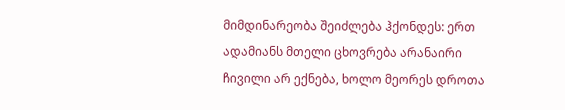მიმდინარეობა შეიძლება ჰქონდეს: ერთ ადამიანს მთელი ცხოვრება არანაირი ჩივილი არ ექნება, ხოლო მეორეს დროთა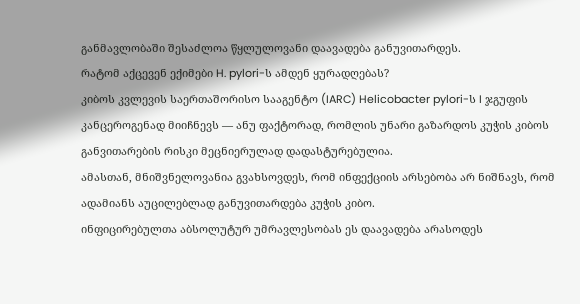განმავლობაში შესაძლოა წყლულოვანი დაავადება განუვითარდეს.
რატომ აქცევენ ექიმები H. pylori-ს ამდენ ყურადღებას?
კიბოს კვლევის საერთაშორისო სააგენტო (IARC) Helicobacter pylori-ს I ჯგუფის კანცეროგენად მიიჩნევს — ანუ ფაქტორად, რომლის უნარი გაზარდოს კუჭის კიბოს განვითარების რისკი მეცნიერულად დადასტურებულია.
ამასთან, მნიშვნელოვანია გვახსოვდეს, რომ ინფექციის არსებობა არ ნიშნავს, რომ ადამიანს აუცილებლად განუვითარდება კუჭის კიბო.
ინფიცირებულთა აბსოლუტურ უმრავლესობას ეს დაავადება არასოდეს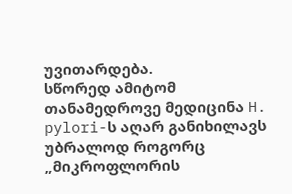უვითარდება.
სწორედ ამიტომ თანამედროვე მედიცინა H. pylori-ს აღარ განიხილავს უბრალოდ როგორც „მიკროფლორის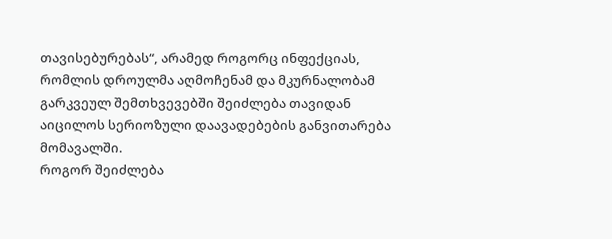თავისებურებას“, არამედ როგორც ინფექციას, რომლის დროულმა აღმოჩენამ და მკურნალობამ გარკვეულ შემთხვევებში შეიძლება თავიდან აიცილოს სერიოზული დაავადებების განვითარება მომავალში.
როგორ შეიძლება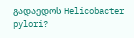გადაედოს Helicobacter pylori?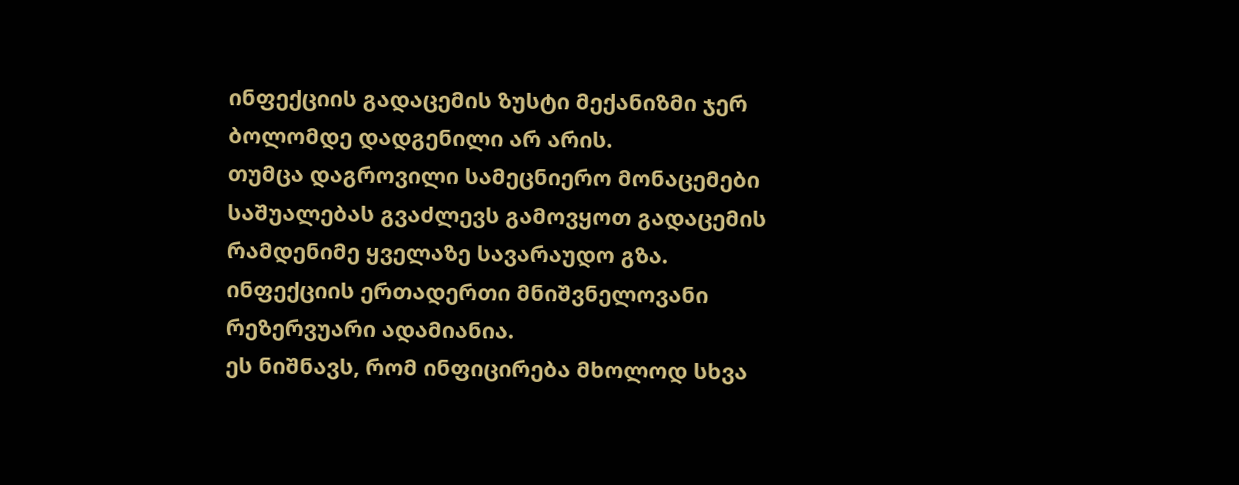ინფექციის გადაცემის ზუსტი მექანიზმი ჯერ ბოლომდე დადგენილი არ არის.
თუმცა დაგროვილი სამეცნიერო მონაცემები საშუალებას გვაძლევს გამოვყოთ გადაცემის რამდენიმე ყველაზე სავარაუდო გზა.
ინფექციის ერთადერთი მნიშვნელოვანი რეზერვუარი ადამიანია.
ეს ნიშნავს, რომ ინფიცირება მხოლოდ სხვა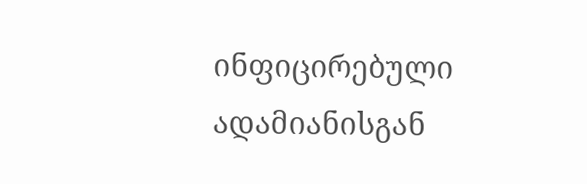ინფიცირებული ადამიანისგან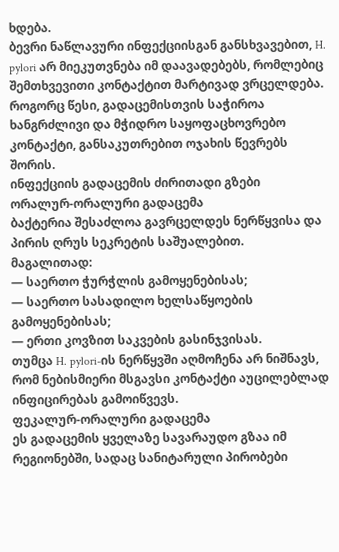ხდება.
ბევრი ნაწლავური ინფექციისგან განსხვავებით, H. pylori არ მიეკუთვნება იმ დაავადებებს, რომლებიც შემთხვევითი კონტაქტით მარტივად ვრცელდება.
როგორც წესი, გადაცემისთვის საჭიროა ხანგრძლივი და მჭიდრო საყოფაცხოვრებო კონტაქტი, განსაკუთრებით ოჯახის წევრებს შორის.
ინფექციის გადაცემის ძირითადი გზები
ორალურ-ორალური გადაცემა
ბაქტერია შესაძლოა გავრცელდეს ნერწყვისა და პირის ღრუს სეკრეტის საშუალებით.
მაგალითად:
— საერთო ჭურჭლის გამოყენებისას;
— საერთო სასადილო ხელსაწყოების გამოყენებისას;
— ერთი კოვზით საკვების გასინჯვისას.
თუმცა H. pylori-ის ნერწყვში აღმოჩენა არ ნიშნავს, რომ ნებისმიერი მსგავსი კონტაქტი აუცილებლად ინფიცირებას გამოიწვევს.
ფეკალურ-ორალური გადაცემა
ეს გადაცემის ყველაზე სავარაუდო გზაა იმ რეგიონებში, სადაც სანიტარული პირობები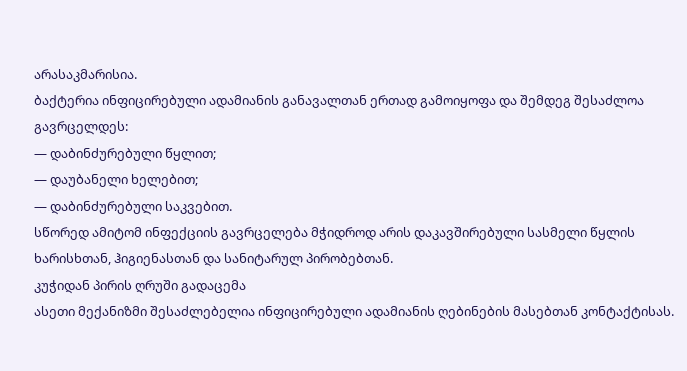არასაკმარისია.
ბაქტერია ინფიცირებული ადამიანის განავალთან ერთად გამოიყოფა და შემდეგ შესაძლოა გავრცელდეს:
— დაბინძურებული წყლით;
— დაუბანელი ხელებით;
— დაბინძურებული საკვებით.
სწორედ ამიტომ ინფექციის გავრცელება მჭიდროდ არის დაკავშირებული სასმელი წყლის ხარისხთან, ჰიგიენასთან და სანიტარულ პირობებთან.
კუჭიდან პირის ღრუში გადაცემა
ასეთი მექანიზმი შესაძლებელია ინფიცირებული ადამიანის ღებინების მასებთან კონტაქტისას.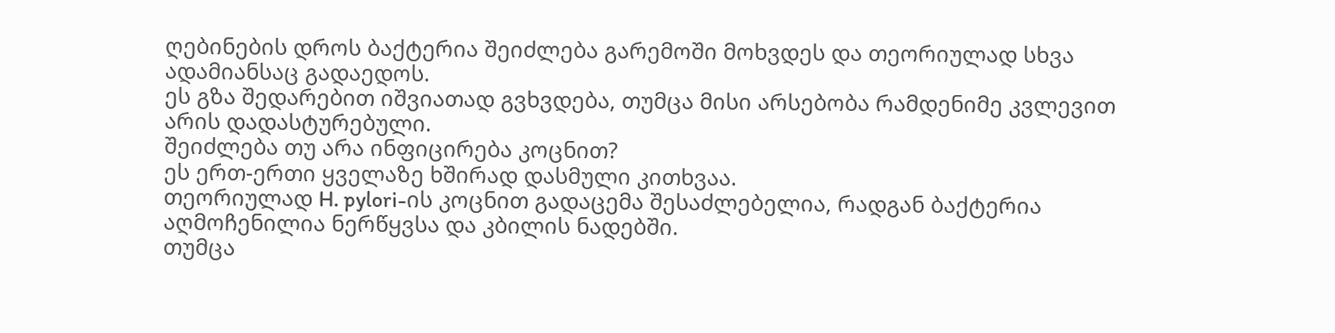ღებინების დროს ბაქტერია შეიძლება გარემოში მოხვდეს და თეორიულად სხვა ადამიანსაც გადაედოს.
ეს გზა შედარებით იშვიათად გვხვდება, თუმცა მისი არსებობა რამდენიმე კვლევით არის დადასტურებული.
შეიძლება თუ არა ინფიცირება კოცნით?
ეს ერთ-ერთი ყველაზე ხშირად დასმული კითხვაა.
თეორიულად H. pylori-ის კოცნით გადაცემა შესაძლებელია, რადგან ბაქტერია აღმოჩენილია ნერწყვსა და კბილის ნადებში.
თუმცა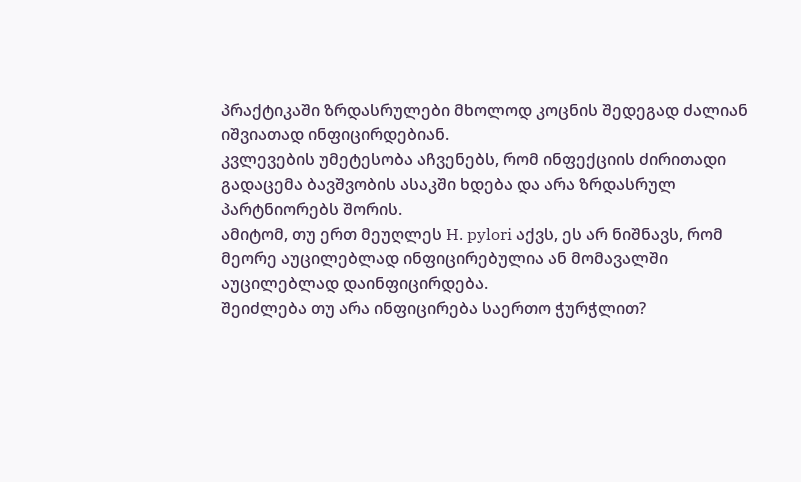პრაქტიკაში ზრდასრულები მხოლოდ კოცნის შედეგად ძალიან იშვიათად ინფიცირდებიან.
კვლევების უმეტესობა აჩვენებს, რომ ინფექციის ძირითადი გადაცემა ბავშვობის ასაკში ხდება და არა ზრდასრულ პარტნიორებს შორის.
ამიტომ, თუ ერთ მეუღლეს H. pylori აქვს, ეს არ ნიშნავს, რომ მეორე აუცილებლად ინფიცირებულია ან მომავალში აუცილებლად დაინფიცირდება.
შეიძლება თუ არა ინფიცირება საერთო ჭურჭლით?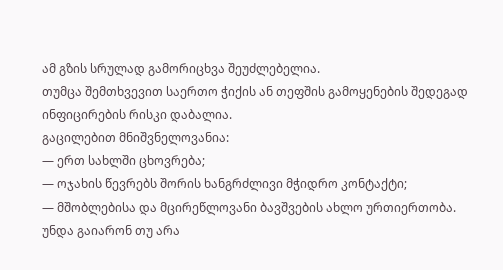ამ გზის სრულად გამორიცხვა შეუძლებელია.
თუმცა შემთხვევით საერთო ჭიქის ან თეფშის გამოყენების შედეგად ინფიცირების რისკი დაბალია.
გაცილებით მნიშვნელოვანია:
— ერთ სახლში ცხოვრება;
— ოჯახის წევრებს შორის ხანგრძლივი მჭიდრო კონტაქტი;
— მშობლებისა და მცირეწლოვანი ბავშვების ახლო ურთიერთობა.
უნდა გაიარონ თუ არა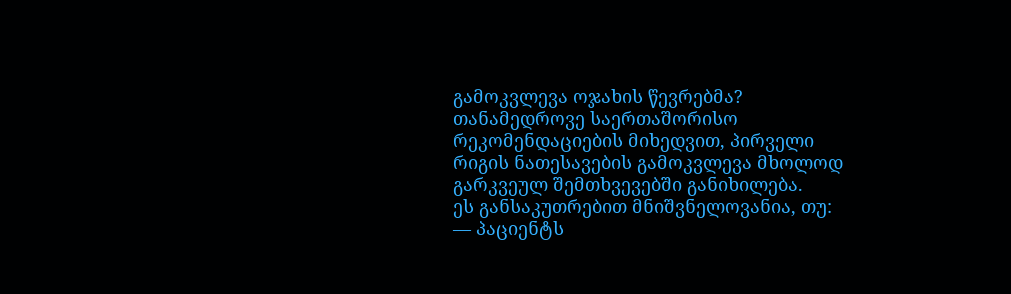გამოკვლევა ოჯახის წევრებმა?
თანამედროვე საერთაშორისო რეკომენდაციების მიხედვით, პირველი რიგის ნათესავების გამოკვლევა მხოლოდ გარკვეულ შემთხვევებში განიხილება.
ეს განსაკუთრებით მნიშვნელოვანია, თუ:
— პაციენტს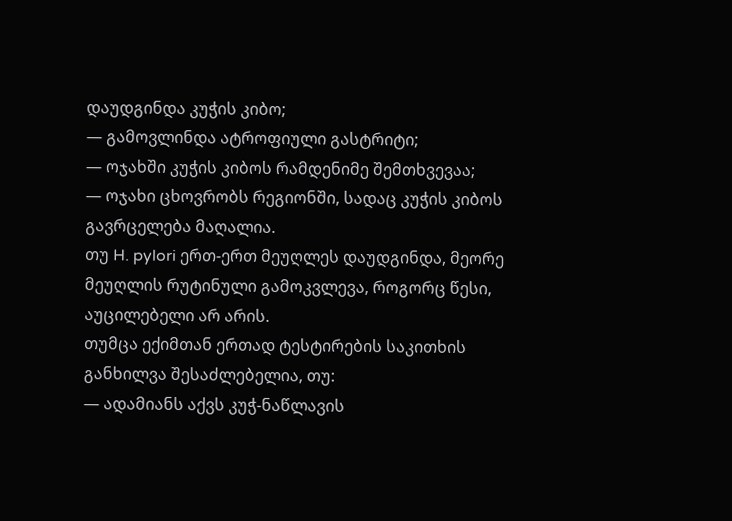დაუდგინდა კუჭის კიბო;
— გამოვლინდა ატროფიული გასტრიტი;
— ოჯახში კუჭის კიბოს რამდენიმე შემთხვევაა;
— ოჯახი ცხოვრობს რეგიონში, სადაც კუჭის კიბოს გავრცელება მაღალია.
თუ H. pylori ერთ-ერთ მეუღლეს დაუდგინდა, მეორე მეუღლის რუტინული გამოკვლევა, როგორც წესი, აუცილებელი არ არის.
თუმცა ექიმთან ერთად ტესტირების საკითხის განხილვა შესაძლებელია, თუ:
— ადამიანს აქვს კუჭ-ნაწლავის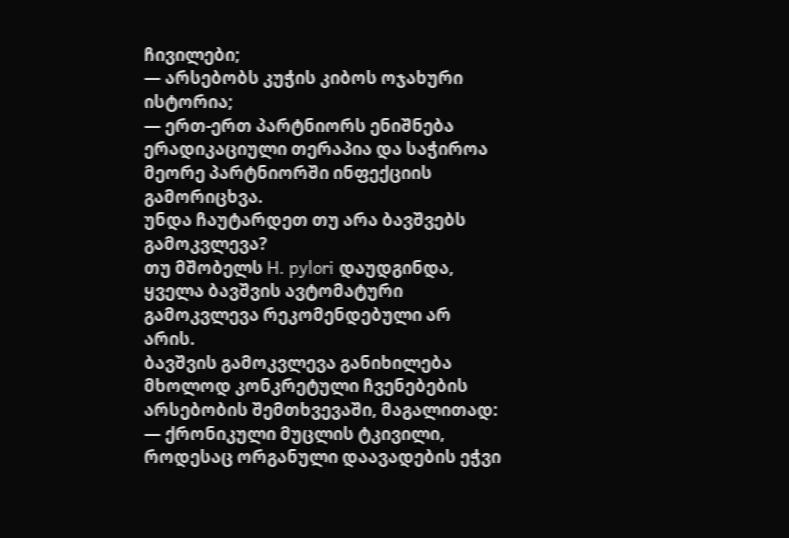ჩივილები;
— არსებობს კუჭის კიბოს ოჯახური ისტორია;
— ერთ-ერთ პარტნიორს ენიშნება ერადიკაციული თერაპია და საჭიროა მეორე პარტნიორში ინფექციის გამორიცხვა.
უნდა ჩაუტარდეთ თუ არა ბავშვებს გამოკვლევა?
თუ მშობელს H. pylori დაუდგინდა, ყველა ბავშვის ავტომატური გამოკვლევა რეკომენდებული არ არის.
ბავშვის გამოკვლევა განიხილება მხოლოდ კონკრეტული ჩვენებების არსებობის შემთხვევაში, მაგალითად:
— ქრონიკული მუცლის ტკივილი, როდესაც ორგანული დაავადების ეჭვი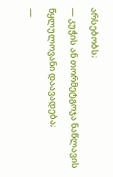არსებობს;
— კუჭის ან თორმეტგოჯა ნაწლავის წყლულოვანი დაავადება;
—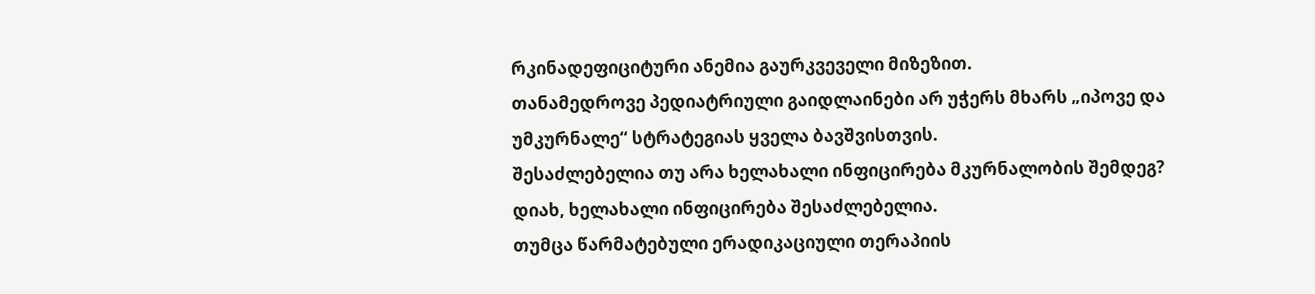რკინადეფიციტური ანემია გაურკვეველი მიზეზით.
თანამედროვე პედიატრიული გაიდლაინები არ უჭერს მხარს „იპოვე და უმკურნალე“ სტრატეგიას ყველა ბავშვისთვის.
შესაძლებელია თუ არა ხელახალი ინფიცირება მკურნალობის შემდეგ?
დიახ, ხელახალი ინფიცირება შესაძლებელია.
თუმცა წარმატებული ერადიკაციული თერაპიის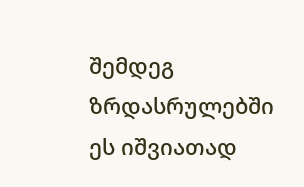შემდეგ ზრდასრულებში ეს იშვიათად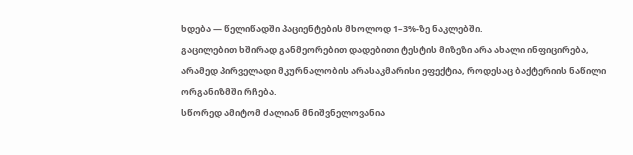ხდება — წელიწადში პაციენტების მხოლოდ 1–3%-ზე ნაკლებში.
გაცილებით ხშირად განმეორებით დადებითი ტესტის მიზეზი არა ახალი ინფიცირება, არამედ პირველადი მკურნალობის არასაკმარისი ეფექტია, როდესაც ბაქტერიის ნაწილი ორგანიზმში რჩება.
სწორედ ამიტომ ძალიან მნიშვნელოვანია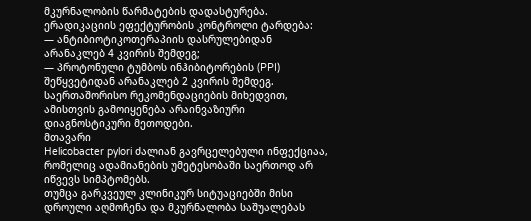მკურნალობის წარმატების დადასტურება.
ერადიკაციის ეფექტურობის კონტროლი ტარდება:
— ანტიბიოტიკოთერაპიის დასრულებიდან არანაკლებ 4 კვირის შემდეგ;
— პროტონული ტუმბოს ინჰიბიტორების (PPI) შეწყვეტიდან არანაკლებ 2 კვირის შემდეგ.
საერთაშორისო რეკომენდაციების მიხედვით, ამისთვის გამოიყენება არაინვაზიური დიაგნოსტიკური მეთოდები.
მთავარი
Helicobacter pylori ძალიან გავრცელებული ინფექციაა, რომელიც ადამიანების უმეტესობაში საერთოდ არ იწვევს სიმპტომებს.
თუმცა გარკვეულ კლინიკურ სიტუაციებში მისი დროული აღმოჩენა და მკურნალობა საშუალებას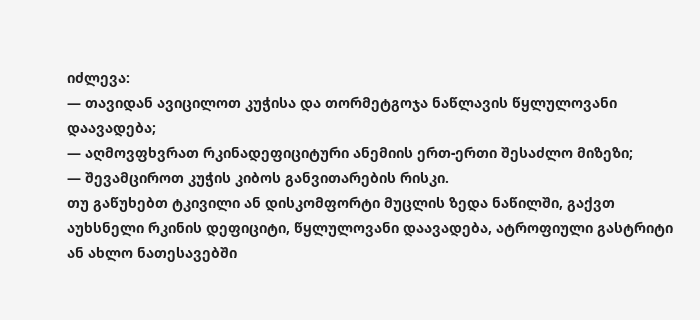იძლევა:
— თავიდან ავიცილოთ კუჭისა და თორმეტგოჯა ნაწლავის წყლულოვანი დაავადება;
— აღმოვფხვრათ რკინადეფიციტური ანემიის ერთ-ერთი შესაძლო მიზეზი;
— შევამციროთ კუჭის კიბოს განვითარების რისკი.
თუ გაწუხებთ ტკივილი ან დისკომფორტი მუცლის ზედა ნაწილში, გაქვთ აუხსნელი რკინის დეფიციტი, წყლულოვანი დაავადება, ატროფიული გასტრიტი ან ახლო ნათესავებში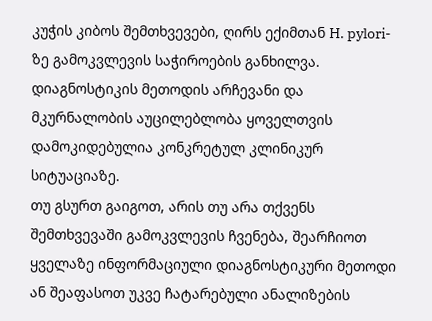კუჭის კიბოს შემთხვევები, ღირს ექიმთან H. pylori-ზე გამოკვლევის საჭიროების განხილვა.
დიაგნოსტიკის მეთოდის არჩევანი და მკურნალობის აუცილებლობა ყოველთვის დამოკიდებულია კონკრეტულ კლინიკურ სიტუაციაზე.
თუ გსურთ გაიგოთ, არის თუ არა თქვენს შემთხვევაში გამოკვლევის ჩვენება, შეარჩიოთ ყველაზე ინფორმაციული დიაგნოსტიკური მეთოდი ან შეაფასოთ უკვე ჩატარებული ანალიზების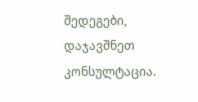შედეგები, დაჯავშნეთ კონსულტაცია.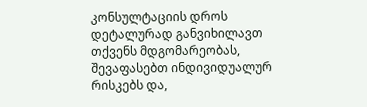კონსულტაციის დროს დეტალურად განვიხილავთ თქვენს მდგომარეობას, შევაფასებთ ინდივიდუალურ რისკებს და,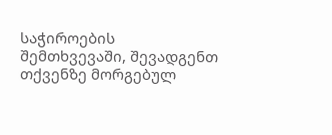საჭიროების შემთხვევაში, შევადგენთ თქვენზე მორგებულ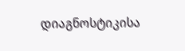დიაგნოსტიკისა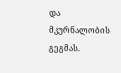და მკურნალობის გეგმას.